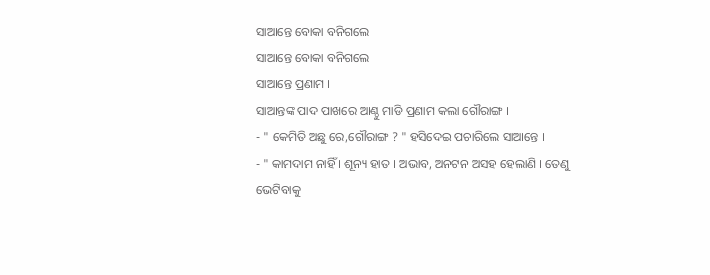ସାଆନ୍ତେ ବୋକା ବନିଗଲେ
ସାଆନ୍ତେ ବୋକା ବନିଗଲେ
ସାଆନ୍ତେ ପ୍ରଣାମ ।
ସାଆନ୍ତଙ୍କ ପାଦ ପାଖରେ ଆଣ୍ଠୁ ମାଡି ପ୍ରଣାମ କଲା ଗୌରାଙ୍ଗ ।
- " କେମିତି ଅଛୁ ରେ,ଗୌରାଙ୍ଗ ? " ହସିଦେଇ ପଚାରିଲେ ସାଆନ୍ତେ ।
- " କାମଦାମ ନାହିଁ । ଶୂନ୍ୟ ହାତ । ଅଭାବ, ଅନଟନ ଅସହ ହେଲାଣି । ତେଣୁ ଭେଟିବାକୁ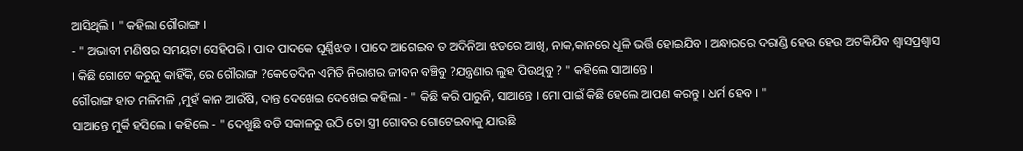ଆସିଥିଲି । " କହିଲା ଗୌରାଙ୍ଗ ।
- " ଅଭାବୀ ମଣିଷର ସମୟଟା ସେହିପରି । ପାଦ ପାଦକେ ଘୂର୍ଣ୍ଣିଝଡ । ପାଦେ ଆଗେଇବ ତ ଅଦିନିଆ ଝଡରେ ଆଖି, ନାକ,କାନରେ ଧୂଳି ଭର୍ତ୍ତି ହୋଇଯିବ । ଅନ୍ଧାରରେ ଦରାଣ୍ଡି ହେଉ ହେଉ ଅଟକିଯିବ ଶ୍ବାସପ୍ରଶ୍ବାସ । କିଛି ଗୋଟେ କରୁନୁ କାହିଁକି, ରେ ଗୌରାଙ୍ଗ ?କେତେଦିନ ଏମିତି ନିରାଶର ଜୀବନ ବଞ୍ଚିବୁ ?ଯନ୍ତ୍ରଣାର ଲୁହ ପିଉଥିବୁ ? " କହିଲେ ସାଆନ୍ତେ ।
ଗୌରାଙ୍ଗ ହାତ ମଳିମଳି ,ମୁହଁ କାନ ଆଉଁଷି, ଦାନ୍ତ ଦେଖେଇ ଦେଖେଇ କହିଲା - " କିଛି କରି ପାରୁନି, ସାଆନ୍ତେ । ମୋ ପାଇଁ କିଛି ହେଲେ ଆପଣ କରନ୍ତୁ । ଧର୍ମ ହେବ । "
ସାଆନ୍ତେ ମୁର୍କି ହସିଲେ । କହିଲେ - " ଦେଖୁଛି ବଡି ସକାଳରୁ ଉଠି ତୋ ସ୍ତ୍ରୀ ଗୋବର ଗୋଟେଇବାକୁ ଯାଉଛି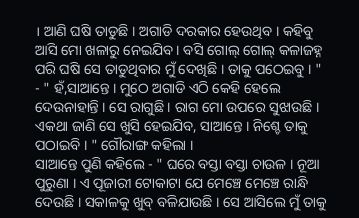। ଆଣି ଘଷି ତାଡୁଛି । ଅଗାଡି ଦରକାର ହେଉଥିବ । କହିବୁ ଆସି ମୋ ଖଳାରୁ ନେଇଯିବ । ବସି ଗୋଲ୍ ଗୋଲ୍ କଳାଜହ୍ନ ପରି ଘଷି ସେ ତାଡୁଥିବାର ମୁଁ ଦେଖିଛି । ତାକୁ ପଠେଇବୁ । "
- " ହଁ,ସାଆନ୍ତେ । ମୁଠେ ଅଗାଡି ଏଠି କେହି ହେଲେ ଦେଉନାହାନ୍ତି । ସେ ରାଗୁଛି । ରାଗ ମୋ ଉପରେ ସୁଝାଉଛି । ଏକଥା ଜାଣି ସେ ଖୁସି ହେଇଯିବ, ସାଆନ୍ତେ । ନିଶ୍ଚେ ତାକୁ ପଠାଇବି । " ଗୌରାଙ୍ଗ କହିଲା ।
ସାଆନ୍ତେ ପୁଣି କହିଲେ - " ଘରେ ବସ୍ତା ବସ୍ତା ଚାଉଳ । ନୂଆ ପୁରୁଣା । ଏ ପୂଜାରୀ ଟୋକାଟା ଯେ ମେଞ୍ଚେ ମେଞ୍ଚେ ରାନ୍ଧି ଦେଉଛି । ସକାଳକୁ ଖୁବ୍ ବଳିଯାଉଛି । ସେ ଆସିଲେ ମୁଁ ତାକୁ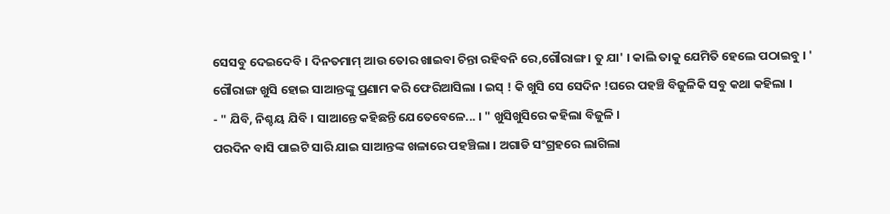ସେସବୁ ଦେଇଦେବି । ଦିନତମାମ୍ ଆଉ ତୋର ଖାଇବା ଚିନ୍ତା ରହିବନି ରେ,ଗୌରାଙ୍ଗ । ତୁ ଯା' । କାଲି ତାକୁ ଯେମିତି ହେଲେ ପଠାଇବୁ । '
ଗୌରାଙ୍ଗ ଖୁସି ହୋଇ ସାଆନ୍ତଙ୍କୁ ପ୍ରଣାମ କରି ଫେରିଆସିଲା । ଇସ୍ ! କି ଖୁସି ସେ ସେଦିନ !ଘରେ ପହଞ୍ଚି ବିଜୁଳିକି ସବୁ କଥା କହିଲା ।
- " ଯିବି, ନିଶ୍ଚୟ ଯିବି । ସାଆନ୍ତେ କହିଛନ୍ତି ଯେତେବେଳେ... । " ଖୁସିଖୁସିରେ କହିଲା ବିଜୁଳି ।
ପରଦିନ ବାସି ପାଇଟି ସାରି ଯାଇ ସାଆନ୍ତଙ୍କ ଖଳାରେ ପହଞ୍ଚିଲା । ଅଗାଡି ସଂଗ୍ରହରେ ଲାଗିଲା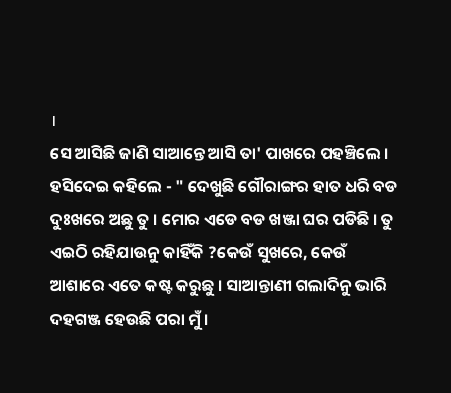।
ସେ ଆସିଛି ଜାଣି ସାଆନ୍ତେ ଆସି ତା' ପାଖରେ ପହଞ୍ଚିଲେ । ହସିଦେଇ କହିଲେ - " ଦେଖୁଛି ଗୌରାଙ୍ଗର ହାତ ଧରି ବଡ ଦୁଃଖରେ ଅଛୁ ତୁ । ମୋର ଏଡେ ବଡ ଖଞ୍ଜା ଘର ପଡିଛି । ତୁ ଏଇଠି ରହିଯାଉନୁ କାହିଁକି ?କେଉଁ ସୁଖରେ, କେଉଁ ଆଶାରେ ଏତେ କଷ୍ଟ କରୁଛୁ । ସାଆନ୍ତାଣୀ ଗଲାଦିନୁ ଭାରି ଦହଗଞ୍ଜ ହେଉଛି ପରା ମୁଁ ।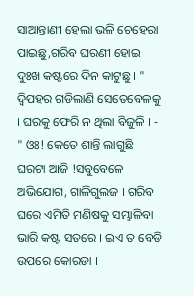ସାଆନ୍ତାଣୀ ହେଲା ଭଳି ଚେହେରା ପାଇଛୁ,ଗରିବ ଘରଣୀ ହୋଇ ଦୁଃଖ କଷ୍ଟରେ ଦିନ କାଟୁଛୁ । "
ଦ୍ବିପହର ଗଡିଲାଣି ସେତେବେଳକୁ । ଘରକୁ ଫେରି ନ ଥିଲା ବିଜୁଳି । - " ଓଃ! କେତେ ଶାନ୍ତି ଲାଗୁଛି ଘରଟା ଆଜି !ସବୁବେଳେ ଅଭିଯୋଗ, ଗାଳିଗୁଲଜ । ଗରିବ ଘରେ ଏମିତି ମଣିଷକୁ ସମ୍ଭାଳିବା ଭାରି କଷ୍ଟ ସତରେ । ଇଏ ତ ବେଡି ଉପରେ କୋରଡା ।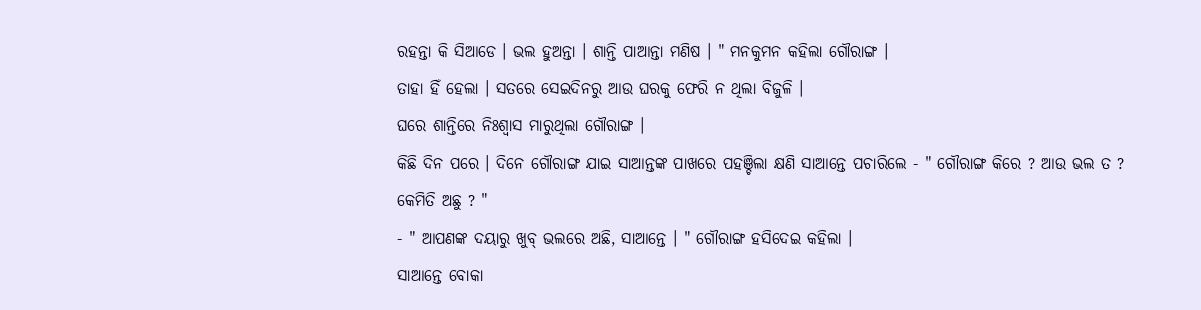ରହନ୍ତା କି ସିଆଡେ । ଭଲ ହୁଅନ୍ତା । ଶାନ୍ତି ପାଆନ୍ତା ମଣିଷ । " ମନକୁମନ କହିଲା ଗୌରାଙ୍ଗ ।
ତାହା ହିଁ ହେଲା । ସତରେ ସେଇଦିନରୁ ଆଉ ଘରକୁ ଫେରି ନ ଥିଲା ବିଜୁଳି ।
ଘରେ ଶାନ୍ତିରେ ନିଃଶ୍ବାସ ମାରୁଥିଲା ଗୌରାଙ୍ଗ ।
କିଛି ଦିନ ପରେ । ଦିନେ ଗୌରାଙ୍ଗ ଯାଇ ସାଆନ୍ତଙ୍କ ପାଖରେ ପହଞ୍ଚିଲା କ୍ଷଣି ସାଆନ୍ତେ ପଚାରିଲେ - " ଗୌରାଙ୍ଗ କିରେ ? ଆଉ ଭଲ ତ ? କେମିତି ଅଛୁ ? "
- " ଆପଣଙ୍କ ଦୟାରୁ ଖୁବ୍ ଭଲରେ ଅଛି, ସାଆନ୍ତେ । " ଗୌରାଙ୍ଗ ହସିଦେଇ କହିଲା ।
ସାଆନ୍ତେ ବୋକା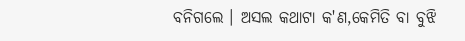ବନିଗଲେ । ଅସଲ କଥାଟା କ'ଣ,କେମିତି ବା ବୁଝି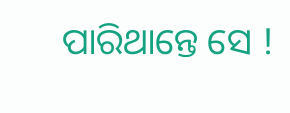ପାରିଥାନ୍ତେ ସେ !